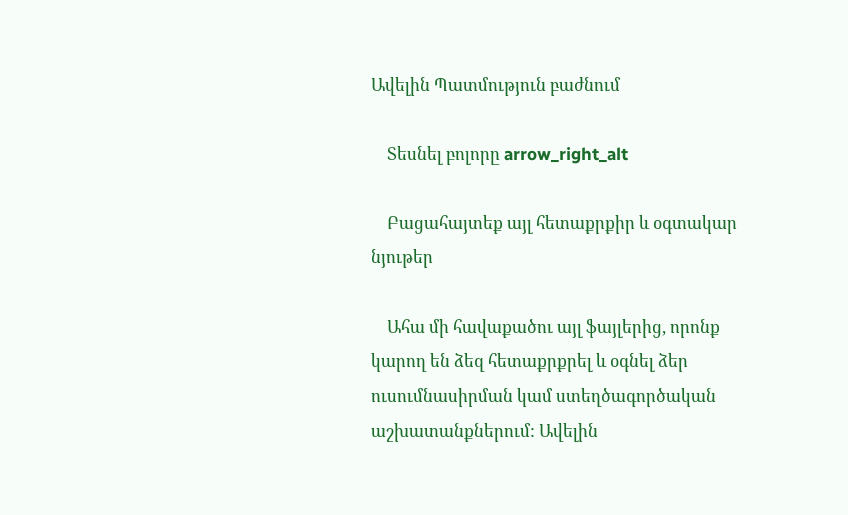Ավելին Պատմություն բաժնում

    Տեսնել բոլորը arrow_right_alt

    Բացահայտեք այլ հետաքրքիր և օգտակար նյութեր

    Ահա մի հավաքածու այլ ֆայլերից, որոնք կարող են ձեզ հետաքրքրել և օգնել ձեր ուսումնասիրման կամ ստեղծագործական աշխատանքներում: Ավելին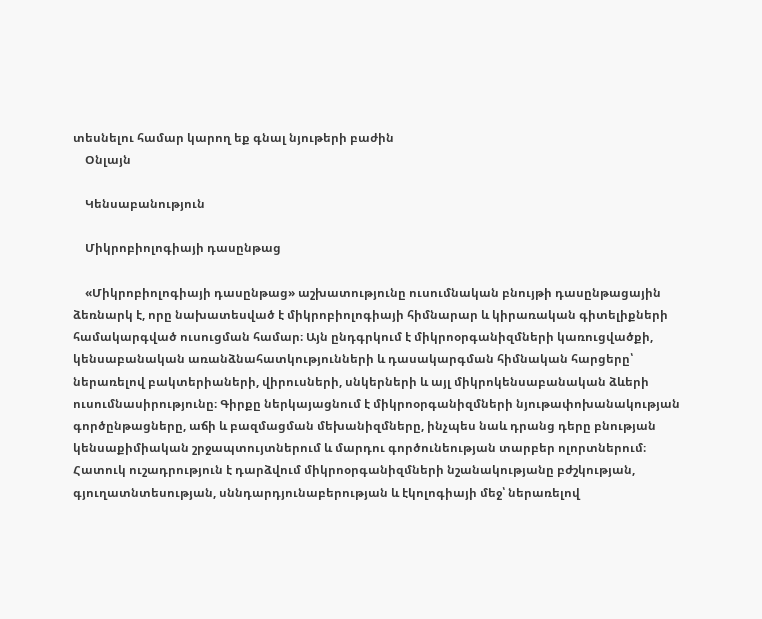տեսնելու համար կարող եք գնալ նյութերի բաժին
    Օնլայն

    Կենսաբանություն

    Միկրոբիոլոգիայի դասընթաց

    «Միկրոբիոլոգիայի դասընթաց» աշխատությունը ուսումնական բնույթի դասընթացային ձեռնարկ է, որը նախատեսված է միկրոբիոլոգիայի հիմնարար և կիրառական գիտելիքների համակարգված ուսուցման համար։ Այն ընդգրկում է միկրոօրգանիզմների կառուցվածքի, կենսաբանական առանձնահատկությունների և դասակարգման հիմնական հարցերը՝ ներառելով բակտերիաների, վիրուսների, սնկերների և այլ միկրոկենսաբանական ձևերի ուսումնասիրությունը։ Գիրքը ներկայացնում է միկրոօրգանիզմների նյութափոխանակության գործընթացները, աճի և բազմացման մեխանիզմները, ինչպես նաև դրանց դերը բնության կենսաքիմիական շրջապտույտներում և մարդու գործունեության տարբեր ոլորտներում։ Հատուկ ուշադրություն է դարձվում միկրոօրգանիզմների նշանակությանը բժշկության, գյուղատնտեսության, սննդարդյունաբերության և էկոլոգիայի մեջ՝ ներառելով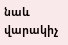նաև վարակիչ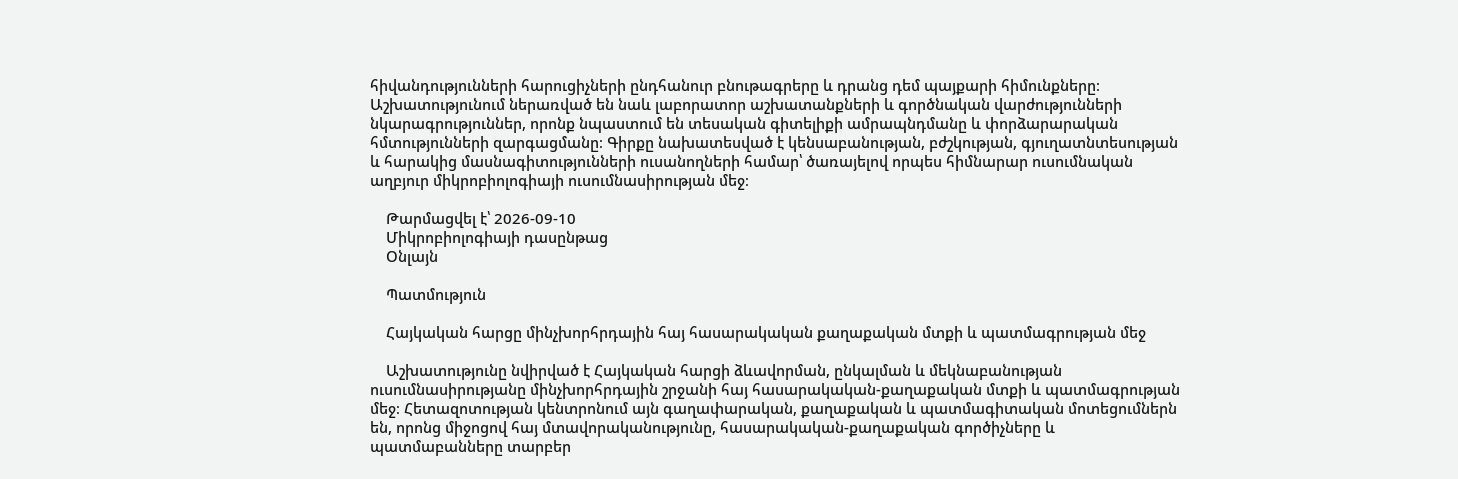հիվանդությունների հարուցիչների ընդհանուր բնութագրերը և դրանց դեմ պայքարի հիմունքները։ Աշխատությունում ներառված են նաև լաբորատոր աշխատանքների և գործնական վարժությունների նկարագրություններ, որոնք նպաստում են տեսական գիտելիքի ամրապնդմանը և փորձարարական հմտությունների զարգացմանը։ Գիրքը նախատեսված է կենսաբանության, բժշկության, գյուղատնտեսության և հարակից մասնագիտությունների ուսանողների համար՝ ծառայելով որպես հիմնարար ուսումնական աղբյուր միկրոբիոլոգիայի ուսումնասիրության մեջ։

    Թարմացվել է՝ 2026-09-10
    Միկրոբիոլոգիայի դասընթաց
    Օնլայն

    Պատմություն

    Հայկական հարցը մինչխորհրդային հայ հասարակական քաղաքական մտքի և պատմագրության մեջ

    Աշխատությունը նվիրված է Հայկական հարցի ձևավորման, ընկալման և մեկնաբանության ուսումնասիրությանը մինչխորհրդային շրջանի հայ հասարակական-քաղաքական մտքի և պատմագրության մեջ։ Հետազոտության կենտրոնում այն գաղափարական, քաղաքական և պատմագիտական մոտեցումներն են, որոնց միջոցով հայ մտավորականությունը, հասարակական-քաղաքական գործիչները և պատմաբանները տարբեր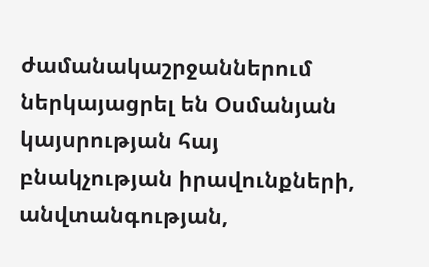ժամանակաշրջաններում ներկայացրել են Օսմանյան կայսրության հայ բնակչության իրավունքների, անվտանգության,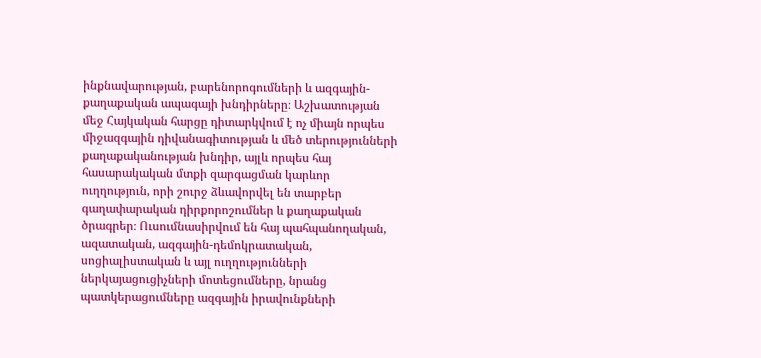ինքնավարության, բարենորոգումների և ազգային-քաղաքական ապագայի խնդիրները։ Աշխատության մեջ Հայկական հարցը դիտարկվում է ոչ միայն որպես միջազգային դիվանագիտության և մեծ տերությունների քաղաքականության խնդիր, այլև որպես հայ հասարակական մտքի զարգացման կարևոր ուղղություն, որի շուրջ ձևավորվել են տարբեր գաղափարական դիրքորոշումներ և քաղաքական ծրագրեր։ Ուսումնասիրվում են հայ պահպանողական, ազատական, ազգային-դեմոկրատական, սոցիալիստական և այլ ուղղությունների ներկայացուցիչների մոտեցումները, նրանց պատկերացումները ազգային իրավունքների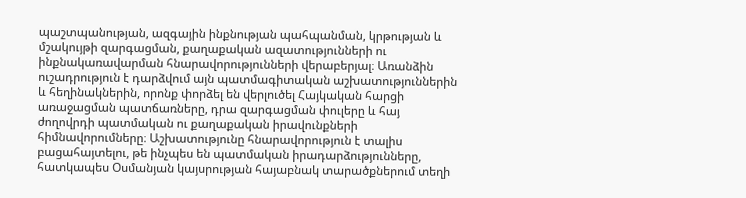պաշտպանության, ազգային ինքնության պահպանման, կրթության և մշակույթի զարգացման, քաղաքական ազատությունների ու ինքնակառավարման հնարավորությունների վերաբերյալ։ Առանձին ուշադրություն է դարձվում այն պատմագիտական աշխատություններին և հեղինակներին, որոնք փորձել են վերլուծել Հայկական հարցի առաջացման պատճառները, դրա զարգացման փուլերը և հայ ժողովրդի պատմական ու քաղաքական իրավունքների հիմնավորումները։ Աշխատությունը հնարավորություն է տալիս բացահայտելու, թե ինչպես են պատմական իրադարձությունները, հատկապես Օսմանյան կայսրության հայաբնակ տարածքներում տեղի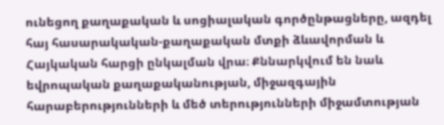ունեցող քաղաքական և սոցիալական գործընթացները, ազդել հայ հասարակական-քաղաքական մտքի ձևավորման և Հայկական հարցի ընկալման վրա։ Քննարկվում են նաև եվրոպական քաղաքականության, միջազգային հարաբերությունների և մեծ տերությունների միջամտության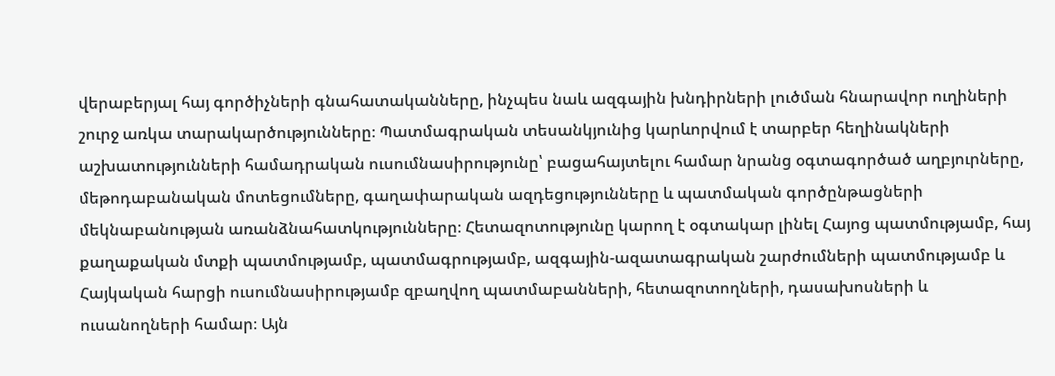վերաբերյալ հայ գործիչների գնահատականները, ինչպես նաև ազգային խնդիրների լուծման հնարավոր ուղիների շուրջ առկա տարակարծությունները։ Պատմագրական տեսանկյունից կարևորվում է տարբեր հեղինակների աշխատությունների համադրական ուսումնասիրությունը՝ բացահայտելու համար նրանց օգտագործած աղբյուրները, մեթոդաբանական մոտեցումները, գաղափարական ազդեցությունները և պատմական գործընթացների մեկնաբանության առանձնահատկությունները։ Հետազոտությունը կարող է օգտակար լինել Հայոց պատմությամբ, հայ քաղաքական մտքի պատմությամբ, պատմագրությամբ, ազգային-ազատագրական շարժումների պատմությամբ և Հայկական հարցի ուսումնասիրությամբ զբաղվող պատմաբանների, հետազոտողների, դասախոսների և ուսանողների համար։ Այն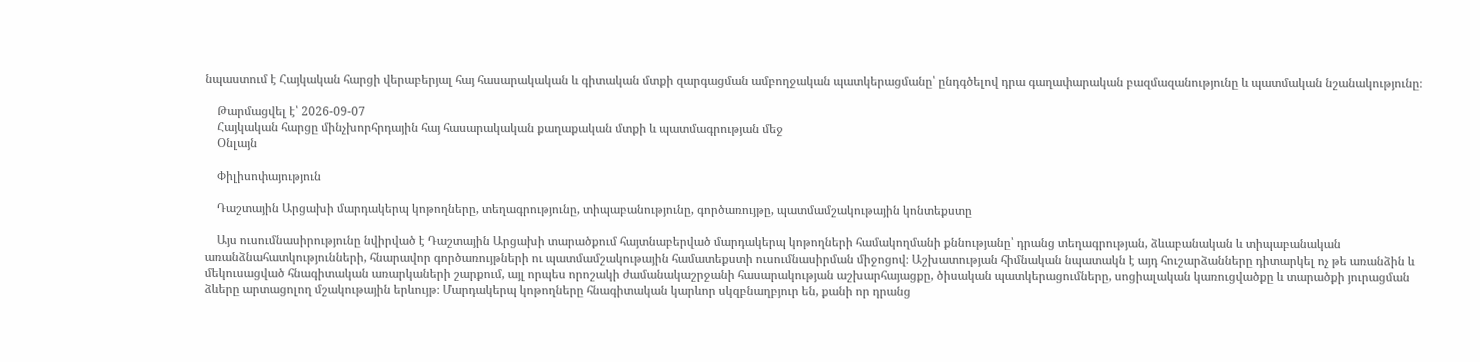նպաստում է Հայկական հարցի վերաբերյալ հայ հասարակական և գիտական մտքի զարգացման ամբողջական պատկերացմանը՝ ընդգծելով դրա գաղափարական բազմազանությունը և պատմական նշանակությունը։

    Թարմացվել է՝ 2026-09-07
    Հայկական հարցը մինչխորհրդային հայ հասարակական քաղաքական մտքի և պատմագրության մեջ
    Օնլայն

    Փիլիսոփայություն

    Դաշտային Արցախի մարդակերպ կոթողները, տեղագրությունը, տիպաբանությունը, գործառույթը, պատմամշակութային կոնտեքստը

    Այս ուսումնասիրությունը նվիրված է Դաշտային Արցախի տարածքում հայտնաբերված մարդակերպ կոթողների համակողմանի քննությանը՝ դրանց տեղագրության, ձևաբանական և տիպաբանական առանձնահատկությունների, հնարավոր գործառույթների ու պատմամշակութային համատեքստի ուսումնասիրման միջոցով։ Աշխատության հիմնական նպատակն է այդ հուշարձանները դիտարկել ոչ թե առանձին և մեկուսացված հնագիտական առարկաների շարքում, այլ որպես որոշակի ժամանակաշրջանի հասարակության աշխարհայացքը, ծիսական պատկերացումները, սոցիալական կառուցվածքը և տարածքի յուրացման ձևերը արտացոլող մշակութային երևույթ։ Մարդակերպ կոթողները հնագիտական կարևոր սկզբնաղբյուր են, քանի որ դրանց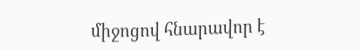միջոցով հնարավոր է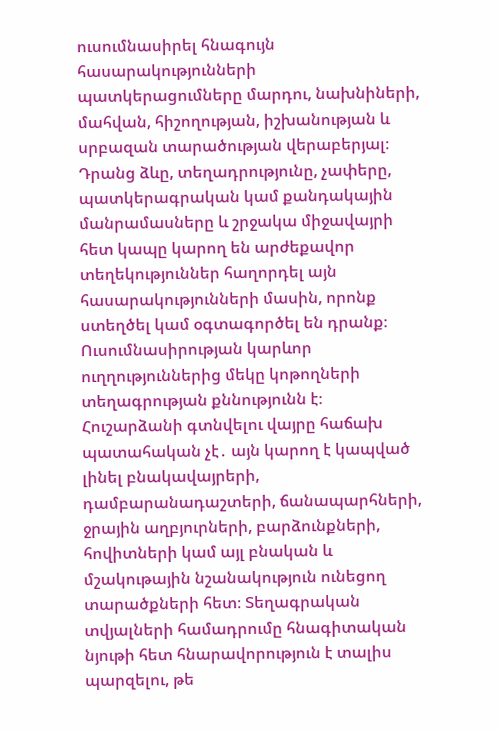ուսումնասիրել հնագույն հասարակությունների պատկերացումները մարդու, նախնիների, մահվան, հիշողության, իշխանության և սրբազան տարածության վերաբերյալ։ Դրանց ձևը, տեղադրությունը, չափերը, պատկերագրական կամ քանդակային մանրամասները և շրջակա միջավայրի հետ կապը կարող են արժեքավոր տեղեկություններ հաղորդել այն հասարակությունների մասին, որոնք ստեղծել կամ օգտագործել են դրանք։ Ուսումնասիրության կարևոր ուղղություններից մեկը կոթողների տեղագրության քննությունն է։ Հուշարձանի գտնվելու վայրը հաճախ պատահական չէ․ այն կարող է կապված լինել բնակավայրերի, դամբարանադաշտերի, ճանապարհների, ջրային աղբյուրների, բարձունքների, հովիտների կամ այլ բնական և մշակութային նշանակություն ունեցող տարածքների հետ։ Տեղագրական տվյալների համադրումը հնագիտական նյութի հետ հնարավորություն է տալիս պարզելու, թե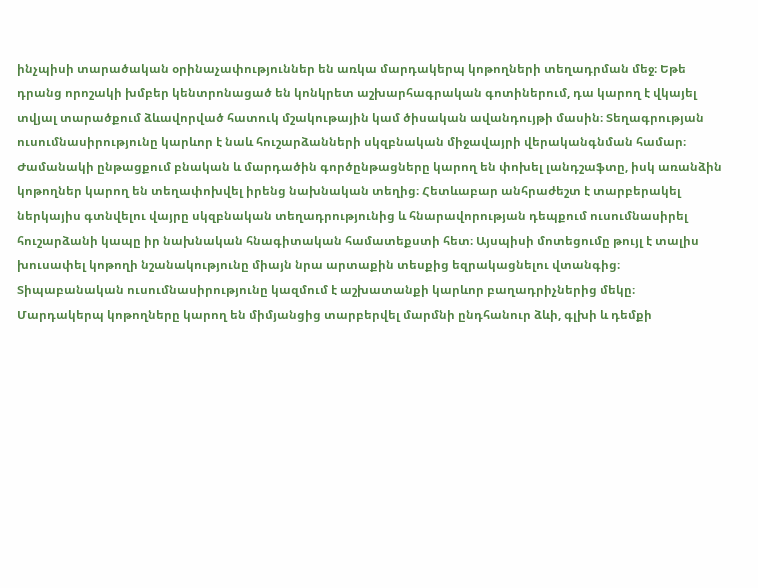ինչպիսի տարածական օրինաչափություններ են առկա մարդակերպ կոթողների տեղադրման մեջ։ Եթե դրանց որոշակի խմբեր կենտրոնացած են կոնկրետ աշխարհագրական գոտիներում, դա կարող է վկայել տվյալ տարածքում ձևավորված հատուկ մշակութային կամ ծիսական ավանդույթի մասին։ Տեղագրության ուսումնասիրությունը կարևոր է նաև հուշարձանների սկզբնական միջավայրի վերականգնման համար։ Ժամանակի ընթացքում բնական և մարդածին գործընթացները կարող են փոխել լանդշաֆտը, իսկ առանձին կոթողներ կարող են տեղափոխվել իրենց նախնական տեղից։ Հետևաբար անհրաժեշտ է տարբերակել ներկայիս գտնվելու վայրը սկզբնական տեղադրությունից և հնարավորության դեպքում ուսումնասիրել հուշարձանի կապը իր նախնական հնագիտական համատեքստի հետ։ Այսպիսի մոտեցումը թույլ է տալիս խուսափել կոթողի նշանակությունը միայն նրա արտաքին տեսքից եզրակացնելու վտանգից։ Տիպաբանական ուսումնասիրությունը կազմում է աշխատանքի կարևոր բաղադրիչներից մեկը։ Մարդակերպ կոթողները կարող են միմյանցից տարբերվել մարմնի ընդհանուր ձևի, գլխի և դեմքի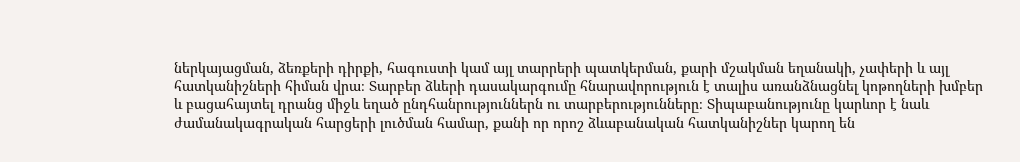ներկայացման, ձեռքերի դիրքի, հագուստի կամ այլ տարրերի պատկերման, քարի մշակման եղանակի, չափերի և այլ հատկանիշների հիման վրա։ Տարբեր ձևերի դասակարգումը հնարավորություն է տալիս առանձնացնել կոթողների խմբեր և բացահայտել դրանց միջև եղած ընդհանրություններն ու տարբերությունները։ Տիպաբանությունը կարևոր է նաև ժամանակագրական հարցերի լուծման համար, քանի որ որոշ ձևաբանական հատկանիշներ կարող են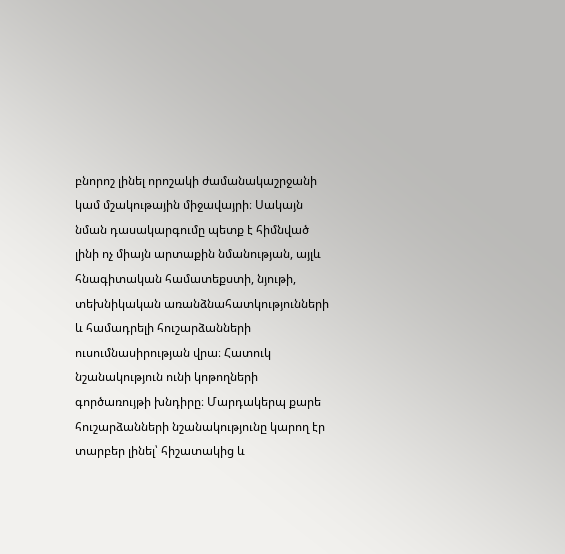բնորոշ լինել որոշակի ժամանակաշրջանի կամ մշակութային միջավայրի։ Սակայն նման դասակարգումը պետք է հիմնված լինի ոչ միայն արտաքին նմանության, այլև հնագիտական համատեքստի, նյութի, տեխնիկական առանձնահատկությունների և համադրելի հուշարձանների ուսումնասիրության վրա։ Հատուկ նշանակություն ունի կոթողների գործառույթի խնդիրը։ Մարդակերպ քարե հուշարձանների նշանակությունը կարող էր տարբեր լինել՝ հիշատակից և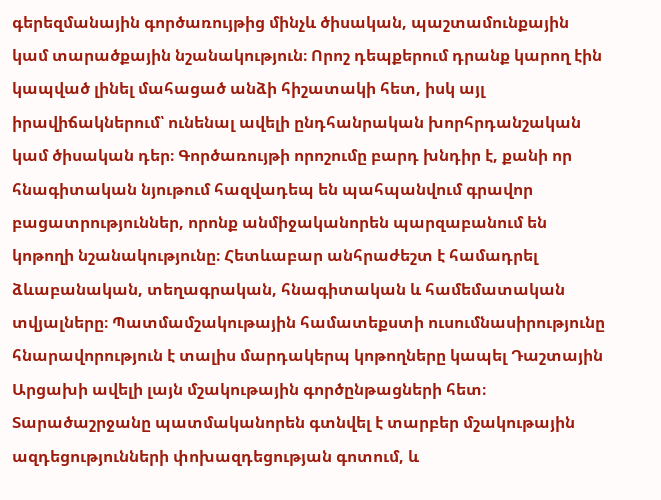գերեզմանային գործառույթից մինչև ծիսական, պաշտամունքային կամ տարածքային նշանակություն։ Որոշ դեպքերում դրանք կարող էին կապված լինել մահացած անձի հիշատակի հետ, իսկ այլ իրավիճակներում՝ ունենալ ավելի ընդհանրական խորհրդանշական կամ ծիսական դեր։ Գործառույթի որոշումը բարդ խնդիր է, քանի որ հնագիտական նյութում հազվադեպ են պահպանվում գրավոր բացատրություններ, որոնք անմիջականորեն պարզաբանում են կոթողի նշանակությունը։ Հետևաբար անհրաժեշտ է համադրել ձևաբանական, տեղագրական, հնագիտական և համեմատական տվյալները։ Պատմամշակութային համատեքստի ուսումնասիրությունը հնարավորություն է տալիս մարդակերպ կոթողները կապել Դաշտային Արցախի ավելի լայն մշակութային գործընթացների հետ։ Տարածաշրջանը պատմականորեն գտնվել է տարբեր մշակութային ազդեցությունների փոխազդեցության գոտում, և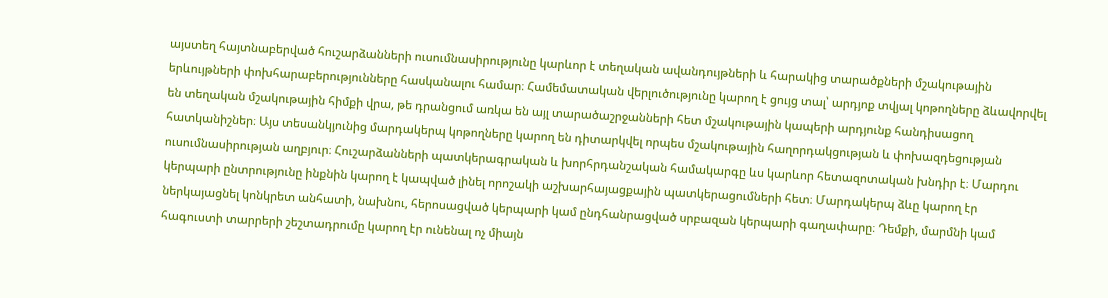այստեղ հայտնաբերված հուշարձանների ուսումնասիրությունը կարևոր է տեղական ավանդույթների և հարակից տարածքների մշակութային երևույթների փոխհարաբերությունները հասկանալու համար։ Համեմատական վերլուծությունը կարող է ցույց տալ՝ արդյոք տվյալ կոթողները ձևավորվել են տեղական մշակութային հիմքի վրա, թե դրանցում առկա են այլ տարածաշրջանների հետ մշակութային կապերի արդյունք հանդիսացող հատկանիշներ։ Այս տեսանկյունից մարդակերպ կոթողները կարող են դիտարկվել որպես մշակութային հաղորդակցության և փոխազդեցության ուսումնասիրության աղբյուր։ Հուշարձանների պատկերագրական և խորհրդանշական համակարգը ևս կարևոր հետազոտական խնդիր է։ Մարդու կերպարի ընտրությունը ինքնին կարող է կապված լինել որոշակի աշխարհայացքային պատկերացումների հետ։ Մարդակերպ ձևը կարող էր ներկայացնել կոնկրետ անհատի, նախնու, հերոսացված կերպարի կամ ընդհանրացված սրբազան կերպարի գաղափարը։ Դեմքի, մարմնի կամ հագուստի տարրերի շեշտադրումը կարող էր ունենալ ոչ միայն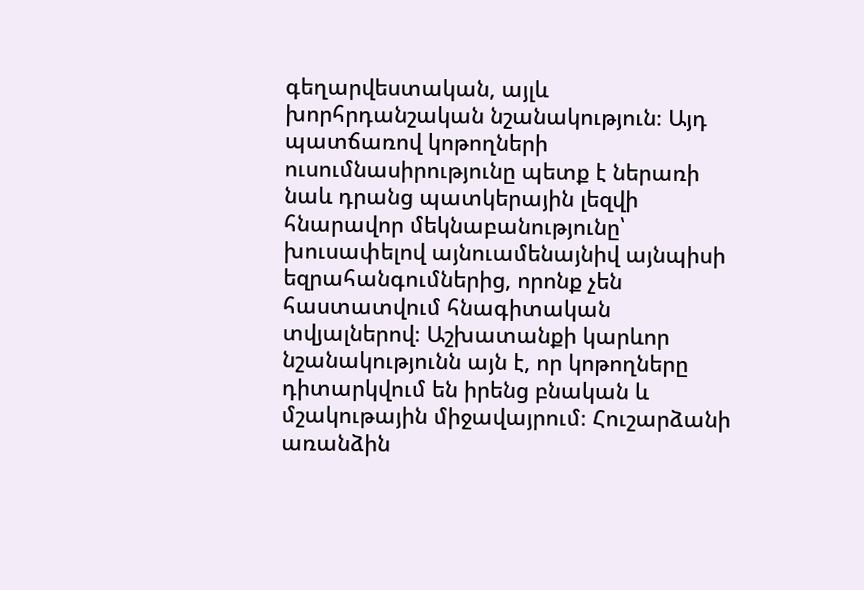գեղարվեստական, այլև խորհրդանշական նշանակություն։ Այդ պատճառով կոթողների ուսումնասիրությունը պետք է ներառի նաև դրանց պատկերային լեզվի հնարավոր մեկնաբանությունը՝ խուսափելով այնուամենայնիվ այնպիսի եզրահանգումներից, որոնք չեն հաստատվում հնագիտական տվյալներով։ Աշխատանքի կարևոր նշանակությունն այն է, որ կոթողները դիտարկվում են իրենց բնական և մշակութային միջավայրում։ Հուշարձանի առանձին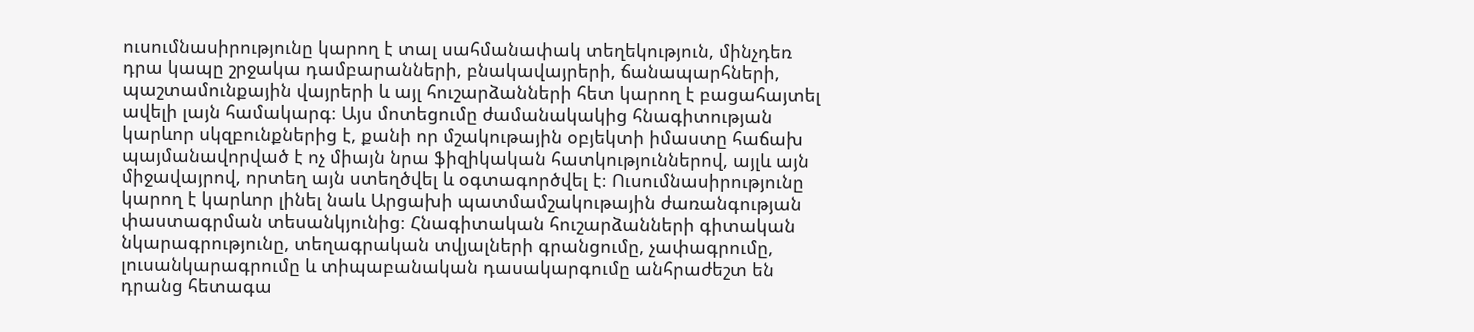ուսումնասիրությունը կարող է տալ սահմանափակ տեղեկություն, մինչդեռ դրա կապը շրջակա դամբարանների, բնակավայրերի, ճանապարհների, պաշտամունքային վայրերի և այլ հուշարձանների հետ կարող է բացահայտել ավելի լայն համակարգ։ Այս մոտեցումը ժամանակակից հնագիտության կարևոր սկզբունքներից է, քանի որ մշակութային օբյեկտի իմաստը հաճախ պայմանավորված է ոչ միայն նրա ֆիզիկական հատկություններով, այլև այն միջավայրով, որտեղ այն ստեղծվել և օգտագործվել է։ Ուսումնասիրությունը կարող է կարևոր լինել նաև Արցախի պատմամշակութային ժառանգության փաստագրման տեսանկյունից։ Հնագիտական հուշարձանների գիտական նկարագրությունը, տեղագրական տվյալների գրանցումը, չափագրումը, լուսանկարագրումը և տիպաբանական դասակարգումը անհրաժեշտ են դրանց հետագա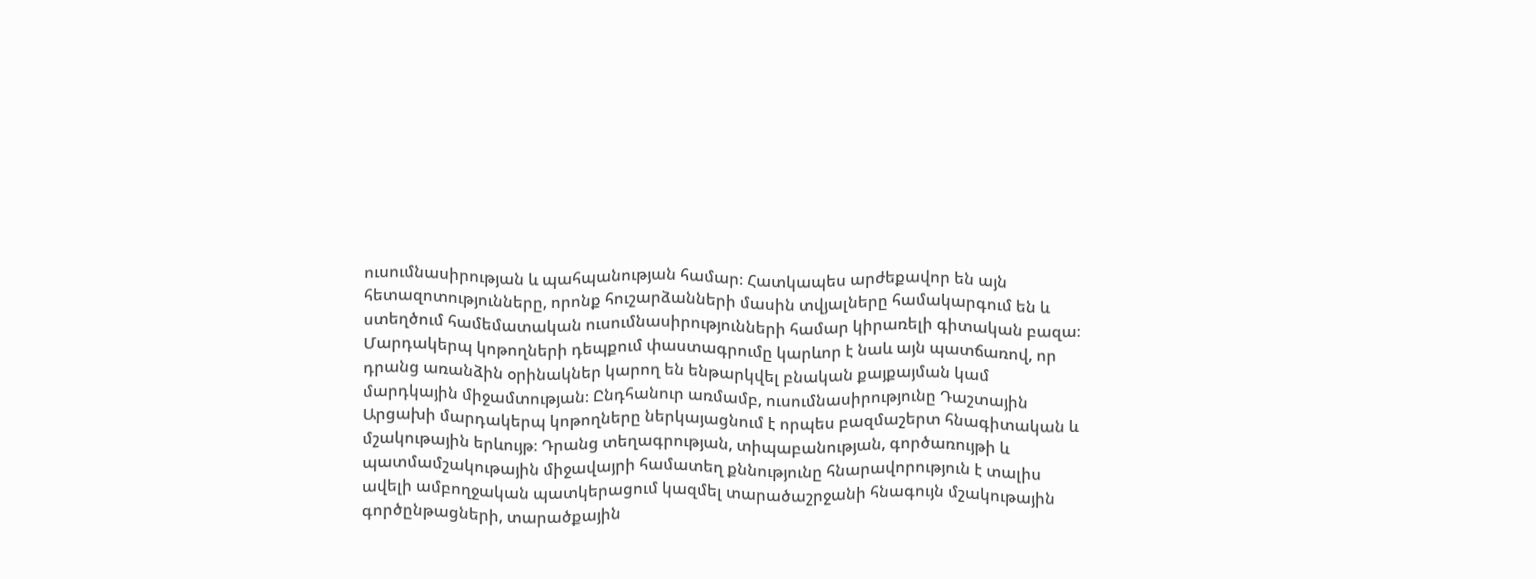ուսումնասիրության և պահպանության համար։ Հատկապես արժեքավոր են այն հետազոտությունները, որոնք հուշարձանների մասին տվյալները համակարգում են և ստեղծում համեմատական ուսումնասիրությունների համար կիրառելի գիտական բազա։ Մարդակերպ կոթողների դեպքում փաստագրումը կարևոր է նաև այն պատճառով, որ դրանց առանձին օրինակներ կարող են ենթարկվել բնական քայքայման կամ մարդկային միջամտության։ Ընդհանուր առմամբ, ուսումնասիրությունը Դաշտային Արցախի մարդակերպ կոթողները ներկայացնում է որպես բազմաշերտ հնագիտական և մշակութային երևույթ։ Դրանց տեղագրության, տիպաբանության, գործառույթի և պատմամշակութային միջավայրի համատեղ քննությունը հնարավորություն է տալիս ավելի ամբողջական պատկերացում կազմել տարածաշրջանի հնագույն մշակութային գործընթացների, տարածքային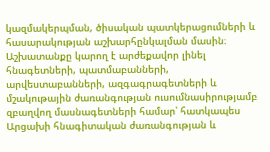կազմակերպման, ծիսական պատկերացումների և հասարակության աշխարհընկալման մասին։ Աշխատանքը կարող է արժեքավոր լինել հնագետների, պատմաբանների, արվեստաբանների, ազգագրագետների և մշակութային ժառանգության ուսումնասիրությամբ զբաղվող մասնագետների համար՝ հատկապես Արցախի հնագիտական ժառանգության և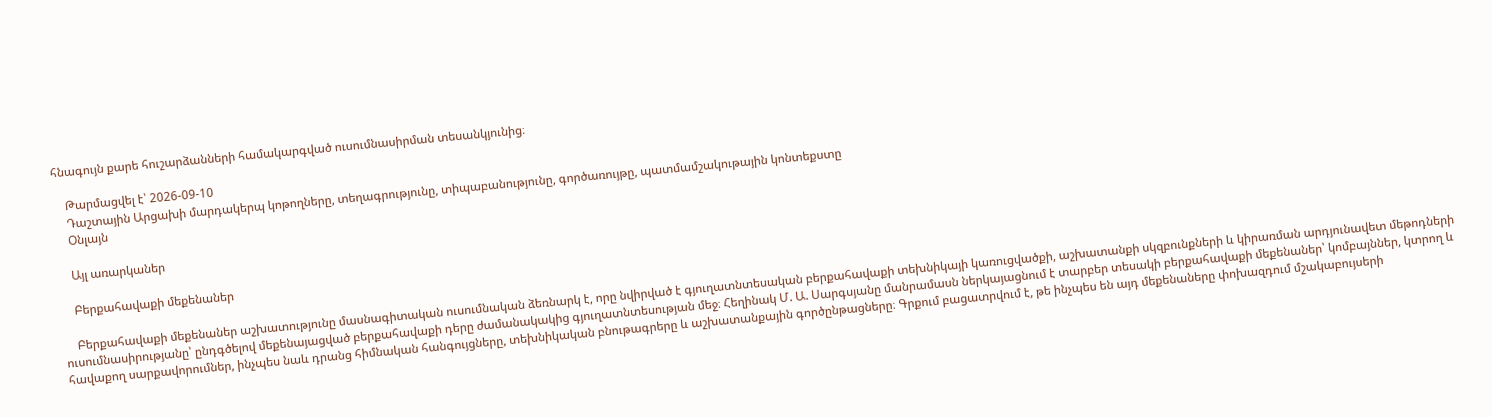հնագույն քարե հուշարձանների համակարգված ուսումնասիրման տեսանկյունից։

    Թարմացվել է՝ 2026-09-10
    Դաշտային Արցախի մարդակերպ կոթողները, տեղագրությունը, տիպաբանությունը, գործառույթը, պատմամշակութային կոնտեքստը
    Օնլայն

    Այլ առարկաներ

    Բերքահավաքի մեքենաներ

    Բերքահավաքի մեքենաներ աշխատությունը մասնագիտական ուսումնական ձեռնարկ է, որը նվիրված է գյուղատնտեսական բերքահավաքի տեխնիկայի կառուցվածքի, աշխատանքի սկզբունքների և կիրառման արդյունավետ մեթոդների ուսումնասիրությանը՝ ընդգծելով մեքենայացված բերքահավաքի դերը ժամանակակից գյուղատնտեսության մեջ։ Հեղինակ Մ. Ա. Սարգսյանը մանրամասն ներկայացնում է տարբեր տեսակի բերքահավաքի մեքենաներ՝ կոմբայններ, կտրող և հավաքող սարքավորումներ, ինչպես նաև դրանց հիմնական հանգույցները, տեխնիկական բնութագրերը և աշխատանքային գործընթացները։ Գրքում բացատրվում է, թե ինչպես են այդ մեքենաները փոխազդում մշակաբույսերի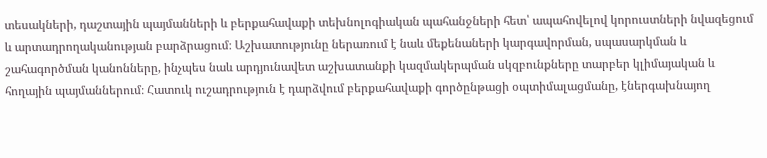տեսակների, դաշտային պայմանների և բերքահավաքի տեխնոլոգիական պահանջների հետ՝ ապահովելով կորուստների նվազեցում և արտադրողականության բարձրացում։ Աշխատությունը ներառում է նաև մեքենաների կարգավորման, սպասարկման և շահագործման կանոնները, ինչպես նաև արդյունավետ աշխատանքի կազմակերպման սկզբունքները տարբեր կլիմայական և հողային պայմաններում։ Հատուկ ուշադրություն է դարձվում բերքահավաքի գործընթացի օպտիմալացմանը, էներգախնայող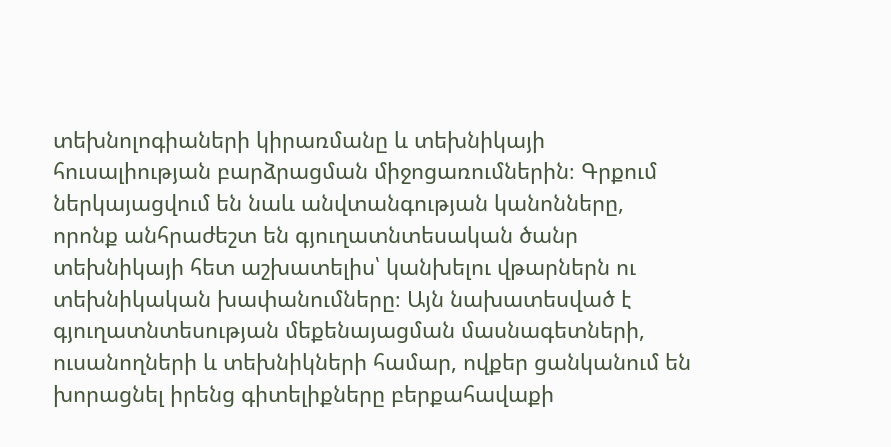տեխնոլոգիաների կիրառմանը և տեխնիկայի հուսալիության բարձրացման միջոցառումներին։ Գրքում ներկայացվում են նաև անվտանգության կանոնները, որոնք անհրաժեշտ են գյուղատնտեսական ծանր տեխնիկայի հետ աշխատելիս՝ կանխելու վթարներն ու տեխնիկական խափանումները։ Այն նախատեսված է գյուղատնտեսության մեքենայացման մասնագետների, ուսանողների և տեխնիկների համար, ովքեր ցանկանում են խորացնել իրենց գիտելիքները բերքահավաքի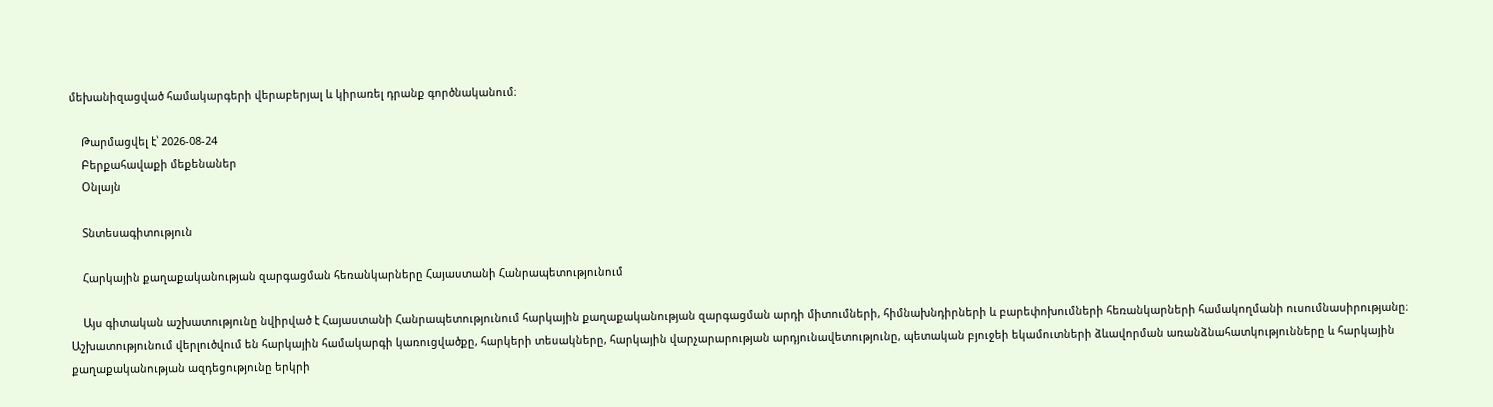մեխանիզացված համակարգերի վերաբերյալ և կիրառել դրանք գործնականում։

    Թարմացվել է՝ 2026-08-24
    Բերքահավաքի մեքենաներ
    Օնլայն

    Տնտեսագիտություն

    Հարկային քաղաքականության զարգացման հեռանկարները Հայաստանի Հանրապետությունում

    Այս գիտական աշխատությունը նվիրված է Հայաստանի Հանրապետությունում հարկային քաղաքականության զարգացման արդի միտումների, հիմնախնդիրների և բարեփոխումների հեռանկարների համակողմանի ուսումնասիրությանը։ Աշխատությունում վերլուծվում են հարկային համակարգի կառուցվածքը, հարկերի տեսակները, հարկային վարչարարության արդյունավետությունը, պետական բյուջեի եկամուտների ձևավորման առանձնահատկությունները և հարկային քաղաքականության ազդեցությունը երկրի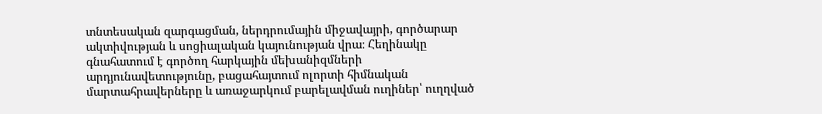տնտեսական զարգացման, ներդրումային միջավայրի, գործարար ակտիվության և սոցիալական կայունության վրա։ Հեղինակը գնահատում է գործող հարկային մեխանիզմների արդյունավետությունը, բացահայտում ոլորտի հիմնական մարտահրավերները և առաջարկում բարելավման ուղիներ՝ ուղղված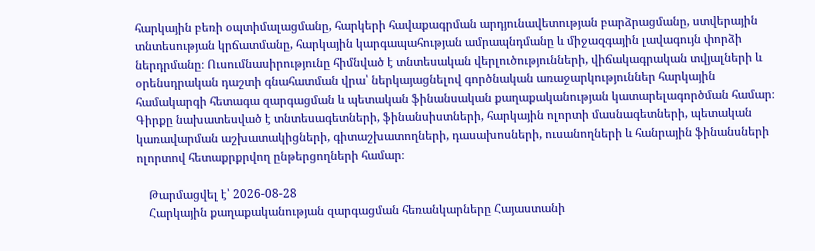հարկային բեռի օպտիմալացմանը, հարկերի հավաքագրման արդյունավետության բարձրացմանը, ստվերային տնտեսության կրճատմանը, հարկային կարգապահության ամրապնդմանը և միջազգային լավագույն փորձի ներդրմանը։ Ուսումնասիրությունը հիմնված է տնտեսական վերլուծությունների, վիճակագրական տվյալների և օրենսդրական դաշտի գնահատման վրա՝ ներկայացնելով գործնական առաջարկություններ հարկային համակարգի հետագա զարգացման և պետական ֆինանսական քաղաքականության կատարելագործման համար։ Գիրքը նախատեսված է տնտեսագետների, ֆինանսիստների, հարկային ոլորտի մասնագետների, պետական կառավարման աշխատակիցների, գիտաշխատողների, դասախոսների, ուսանողների և հանրային ֆինանսների ոլորտով հետաքրքրվող ընթերցողների համար։

    Թարմացվել է՝ 2026-08-28
    Հարկային քաղաքականության զարգացման հեռանկարները Հայաստանի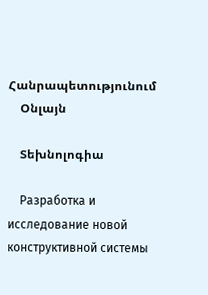Հանրապետությունում
    Օնլայն

    Տեխնոլոգիա

    Разработка и исследование новой конструктивной системы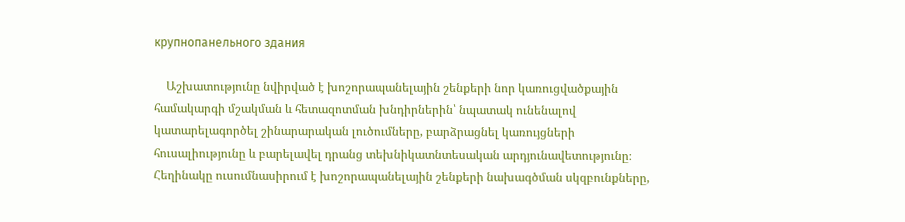крупнопанельного здания

    Աշխատությունը նվիրված է խոշորապանելային շենքերի նոր կառուցվածքային համակարգի մշակման և հետազոտման խնդիրներին՝ նպատակ ունենալով կատարելագործել շինարարական լուծումները, բարձրացնել կառույցների հուսալիությունը և բարելավել դրանց տեխնիկատնտեսական արդյունավետությունը։ Հեղինակը ուսումնասիրում է խոշորապանելային շենքերի նախագծման սկզբունքները,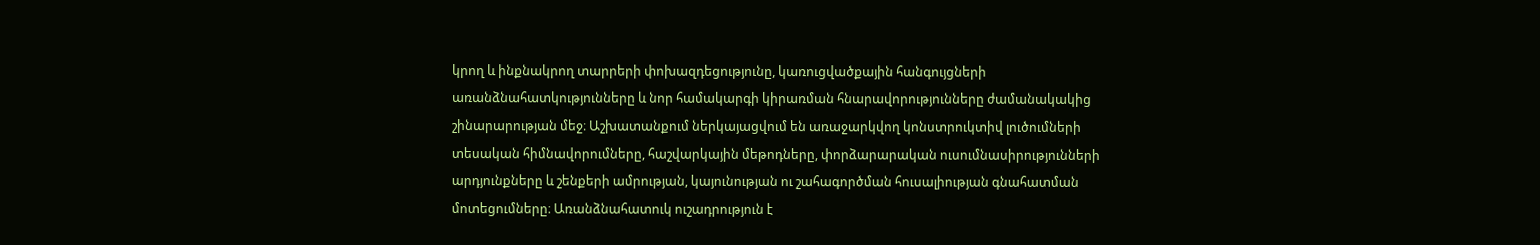կրող և ինքնակրող տարրերի փոխազդեցությունը, կառուցվածքային հանգույցների առանձնահատկությունները և նոր համակարգի կիրառման հնարավորությունները ժամանակակից շինարարության մեջ։ Աշխատանքում ներկայացվում են առաջարկվող կոնստրուկտիվ լուծումների տեսական հիմնավորումները, հաշվարկային մեթոդները, փորձարարական ուսումնասիրությունների արդյունքները և շենքերի ամրության, կայունության ու շահագործման հուսալիության գնահատման մոտեցումները։ Առանձնահատուկ ուշադրություն է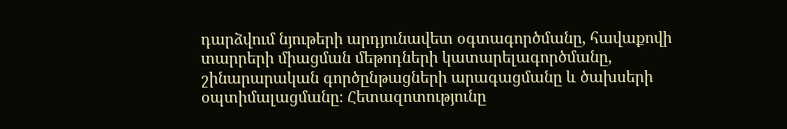դարձվում նյութերի արդյունավետ օգտագործմանը, հավաքովի տարրերի միացման մեթոդների կատարելագործմանը, շինարարական գործընթացների արագացմանը և ծախսերի օպտիմալացմանը։ Հետազոտությունը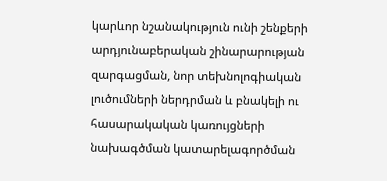կարևոր նշանակություն ունի շենքերի արդյունաբերական շինարարության զարգացման, նոր տեխնոլոգիական լուծումների ներդրման և բնակելի ու հասարակական կառույցների նախագծման կատարելագործման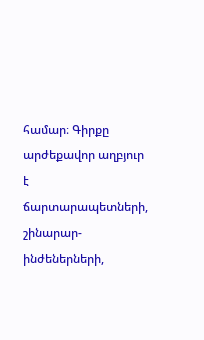համար։ Գիրքը արժեքավոր աղբյուր է ճարտարապետների, շինարար-ինժեներների,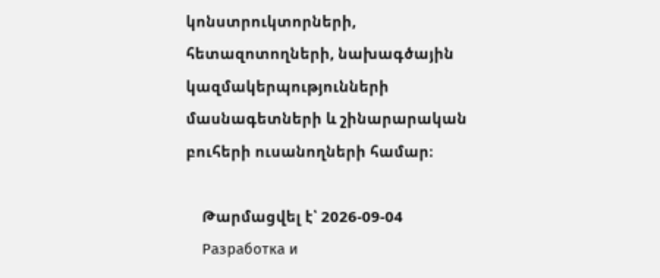կոնստրուկտորների, հետազոտողների, նախագծային կազմակերպությունների մասնագետների և շինարարական բուհերի ուսանողների համար։

    Թարմացվել է՝ 2026-09-04
    Разработка и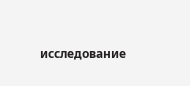исследование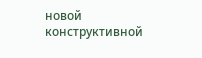новой конструктивной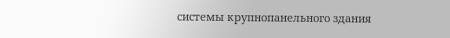системы крупнопанельного здания